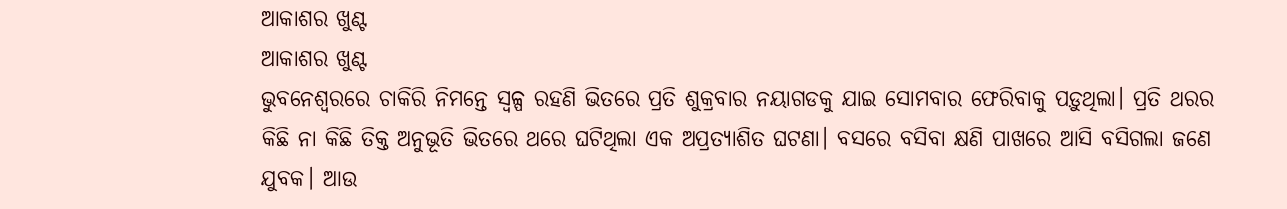ଆକାଶର ଖୁଣ୍ଟ
ଆକାଶର ଖୁଣ୍ଟ
ଭୁବନେଶ୍ଵରରେ ଚାକିରି ନିମନ୍ତେ ସ୍ଵଳ୍ପ ରହଣି ଭିତରେ ପ୍ରତି ଶୁକ୍ରବାର ନୟାଗଡକୁ ଯାଇ ସୋମବାର ଫେରିବାକୁ ପଡ଼ୁଥିଲା। ପ୍ରତି ଥରର କିଛି ନା କିଛି ତିକ୍ତ ଅନୁଭୂତି ଭିତରେ ଥରେ ଘଟିଥିଲା ଏକ ଅପ୍ରତ୍ୟାଶିତ ଘଟଣା। ବସରେ ବସିବା କ୍ଷଣି ପାଖରେ ଆସି ବସିଗଲା ଜଣେ ଯୁବକ। ଆଉ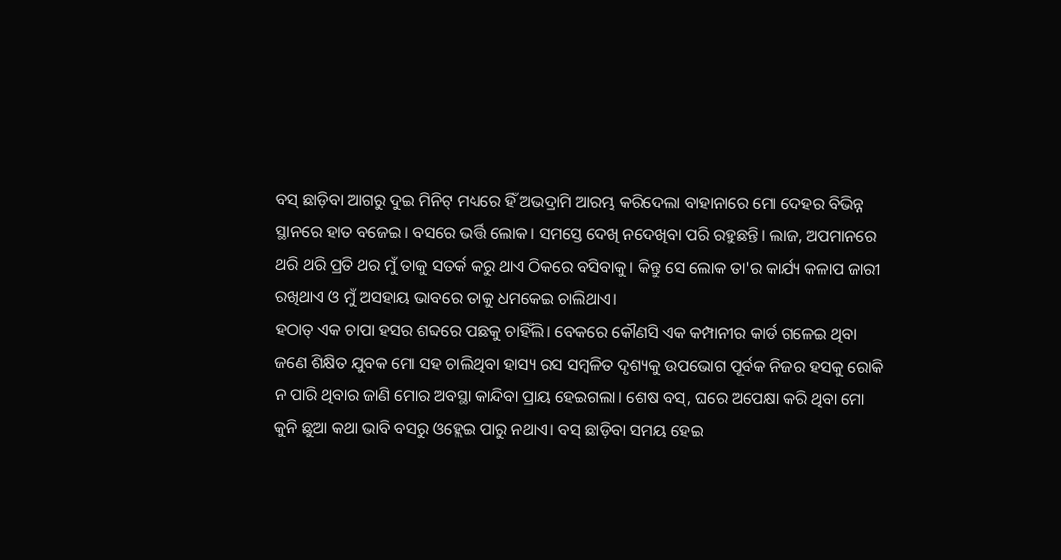ବସ୍ ଛାଡ଼ିବା ଆଗରୁ ଦୁଇ ମିନିଟ୍ ମଧ୍ୟରେ ହିଁ ଅଭଦ୍ରାମି ଆରମ୍ଭ କରିଦେଲା ବାହାନାରେ ମୋ ଦେହର ବିଭିନ୍ନ ସ୍ଥାନରେ ହାତ ବଜେଇ। ବସରେ ଭର୍ତ୍ତି ଲୋକ। ସମସ୍ତେ ଦେଖି ନଦେଖିବା ପରି ରହୁଛନ୍ତି। ଲାଜ, ଅପମାନରେ ଥରି ଥରି ପ୍ରତି ଥର ମୁଁ ତାକୁ ସତର୍କ କରୁ ଥାଏ ଠିକରେ ବସିବାକୁ। କିନ୍ତୁ ସେ ଲୋକ ତା'ର କାର୍ଯ୍ୟ କଳାପ ଜାରୀ ରଖିଥାଏ ଓ ମୁଁ ଅସହାୟ ଭାବରେ ତାକୁ ଧମକେଇ ଚାଲିଥାଏ।
ହଠାତ୍ ଏକ ଚାପା ହସର ଶବ୍ଦରେ ପଛକୁ ଚାହିଁଲି। ବେକରେ କୌଣସି ଏକ କମ୍ପାନୀର କାର୍ଡ ଗଳେଇ ଥିବା ଜଣେ ଶିକ୍ଷିତ ଯୁବକ ମୋ ସହ ଚାଲିଥିବା ହାସ୍ୟ ରସ ସମ୍ବଳିତ ଦୃଶ୍ୟକୁ ଉପଭୋଗ ପୂର୍ବକ ନିଜର ହସକୁ ରୋକି ନ ପାରି ଥିବାର ଜାଣି ମୋର ଅବସ୍ଥା କାନ୍ଦିବା ପ୍ରାୟ ହେଇଗଲା। ଶେଷ ବସ୍, ଘରେ ଅପେକ୍ଷା କରି ଥିବା ମୋ କୁନି ଛୁଆ କଥା ଭାବି ବସରୁ ଓହ୍ଲେଇ ପାରୁ ନଥାଏ। ବସ୍ ଛାଡ଼ିବା ସମୟ ହେଇ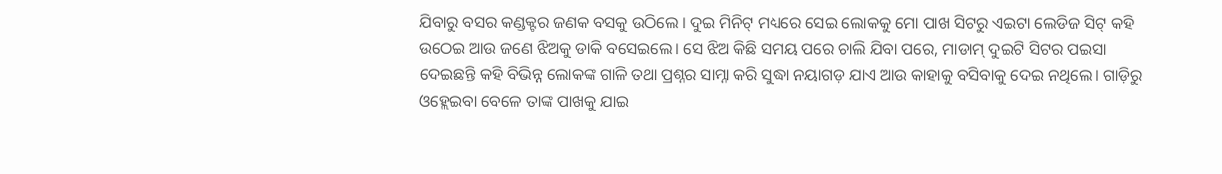ଯିବାରୁ ବସର କଣ୍ଡକ୍ଟର ଜଣକ ବସକୁ ଉଠିଲେ । ଦୁଇ ମିନିଟ୍ ମଧ୍ୟରେ ସେଇ ଲୋକକୁ ମୋ ପାଖ ସିଟରୁ ଏଇଟା ଲେଡିଜ ସିଟ୍ କହି ଉଠେଇ ଆଉ ଜଣେ ଝିଅକୁ ଡାକି ବସେଇଲେ। ସେ ଝିଅ କିଛି ସମୟ ପରେ ଚାଲି ଯିବା ପରେ, ମାଡାମ୍ ଦୁଇଟି ସିଟର ପଇସା ଦେଇଛନ୍ତି କହି ବିଭିନ୍ନ ଲୋକଙ୍କ ଗାଳି ତଥା ପ୍ରଶ୍ନର ସାମ୍ନା କରି ସୁଦ୍ଧା ନୟାଗଡ଼ ଯାଏ ଆଉ କାହାକୁ ବସିବାକୁ ଦେଇ ନଥିଲେ। ଗାଡ଼ିରୁ ଓହ୍ଲେଇବା ବେଳେ ତାଙ୍କ ପାଖକୁ ଯାଇ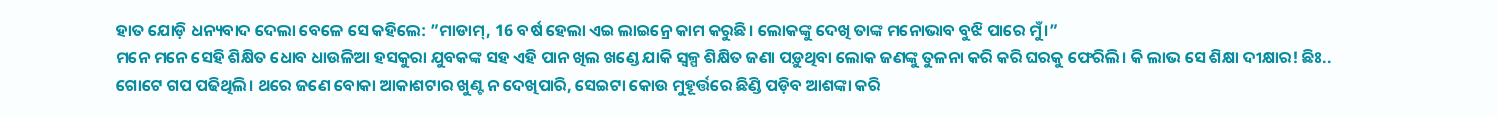ହାତ ଯୋଡ଼ି ଧନ୍ୟବାଦ ଦେଲା ବେଳେ ସେ କହିଲେ: ”ମାଡାମ୍, 16 ବର୍ଷ ହେଲା ଏଇ ଲାଇନ୍ରେ କାମ କରୁଛି। ଲୋକଙ୍କୁ ଦେଖି ତାଙ୍କ ମନୋଭାବ ବୁଝି ପାରେ ମୁଁ।”
ମନେ ମନେ ସେହି ଶିକ୍ଷିତ ଧୋବ ଧାଉଳିଆ ହସକୁରା ଯୁବକଙ୍କ ସହ ଏହି ପାନ ଖିଲ ଖଣ୍ଡେ ଯାକି ସ୍ଵଳ୍ପ ଶିକ୍ଷିତ ଜଣା ପଡ଼ୁଥିବା ଲୋକ ଜଣଙ୍କୁ ତୁଳନା କରି କରି ଘରକୁ ଫେରିଲି। କି ଲାଭ ସେ ଶିକ୍ଷା ଦୀକ୍ଷାର! ଛିଃ..
ଗୋଟେ ଗପ ପଢିଥିଲି। ଥରେ ଜଣେ ବୋକା ଆକାଶଟାର ଖୁଣ୍ଟ ନ ଦେଖିପାରି, ସେଇଟା କୋଉ ମୁହୂର୍ତ୍ତରେ ଛିଣ୍ଡି ପଡ଼ିବ ଆଶଙ୍କା କରି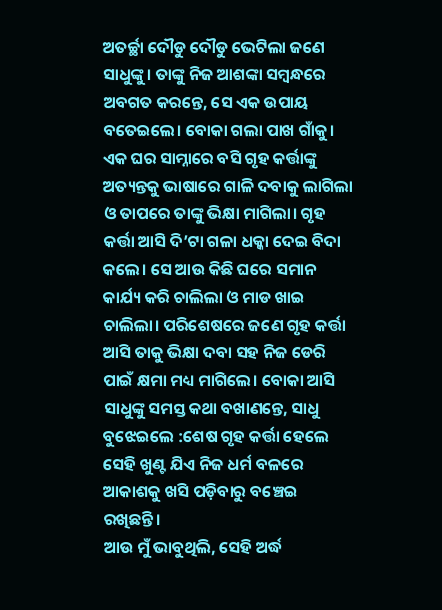ଅତର୍ଚ୍ଛା ଦୌଡୁ ଦୌଡୁ ଭେଟିଲା ଜଣେ ସାଧୁଙ୍କୁ। ତାଙ୍କୁ ନିଜ ଆଶଙ୍କା ସମ୍ବନ୍ଧରେ ଅବଗତ କରନ୍ତେ, ସେ ଏକ ଉପାୟ ବତେଇଲେ। ବୋକା ଗଲା ପାଖ ଗାଁକୁ। ଏକ ଘର ସାମ୍ନାରେ ବସି ଗୃହ କର୍ତ୍ତାଙ୍କୁ ଅତ୍ୟନ୍ତକୁ ଭାଷାରେ ଗାଳି ଦବାକୁ ଲାଗିଲା ଓ ତାପରେ ତାଙ୍କୁ ଭିକ୍ଷା ମାଗିଲା। ଗୃହ କର୍ତ୍ତା ଆସି ଦି’ଟା ଗଳା ଧକ୍କା ଦେଇ ବିଦା କଲେ। ସେ ଆଉ କିଛି ଘରେ ସମାନ କାର୍ଯ୍ୟ କରି ଚାଲିଲା ଓ ମାଡ ଖାଇ ଚାଲିଲା। ପରିଶେଷରେ ଜଣେ ଗୃହ କର୍ତ୍ତା ଆସି ତାକୁ ଭିକ୍ଷା ଦବା ସହ ନିଜ ଡେରି ପାଇଁ କ୍ଷମା ମଧ୍ୟ ମାଗିଲେ। ବୋକା ଆସି ସାଧୁଙ୍କୁ ସମସ୍ତ କଥା ବଖାଣନ୍ତେ, ସାଧୁ ବୁଝେଇଲେ :ଶେଷ ଗୃହ କର୍ତ୍ତା ହେଲେ ସେହି ଖୁଣ୍ଟ ଯିଏ ନିଜ ଧର୍ମ ବଳରେ ଆକାଶକୁ ଖସି ପଡ଼ିବାରୁ ବଞ୍ଚେଇ ରଖିଛନ୍ତି।
ଆଉ ମୁଁ ଭାବୁଥିଲି, ସେହି ଅର୍ଦ୍ଧ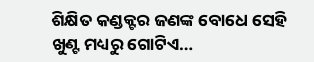ଶିକ୍ଷିତ କଣ୍ଡକ୍ଟର ଜଣଙ୍କ ବୋଧେ ସେହି ଖୁଣ୍ଟ ମଧ୍ୟରୁ ଗୋଟିଏ…